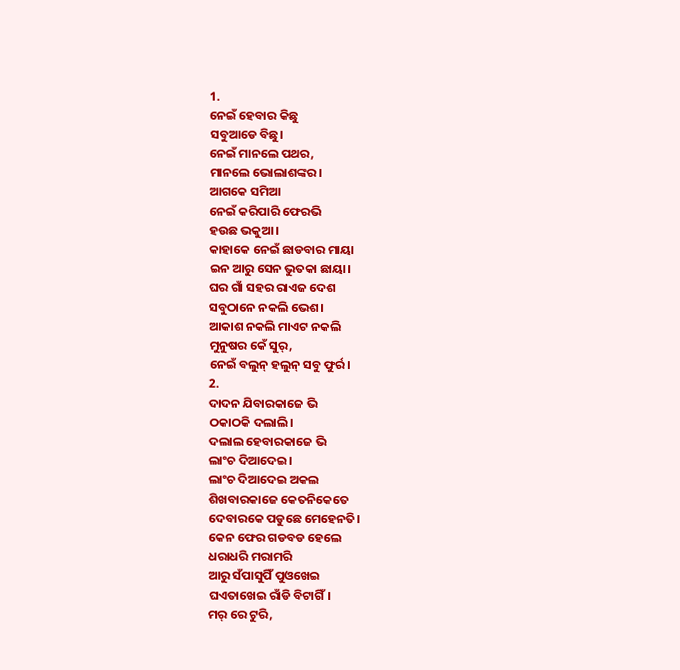1.
ନେଇଁ ହେବାର କିଛୁ
ସବୁଆଡେ ବିଛୁ।
ନେଇଁ ମାନଲେ ପଥର,
ମାନଲେ ଭୋଲାଶଙ୍କର।
ଆଗକେ ସମିଆ
ନେଇଁ କରିପାରି ଫେରଭି
ହଉଛ ଭକୁଆ।
କାହାକେ ନେଇଁ ଛାଡବାର ମାୟା
ଇନ ଆରୁ ସେନ ଭୁତକା ଛାୟା।
ଘର ଗାଁ ସହର ରାଏଜ ଦେଶ
ସବୁଠାନେ ନକଲି ଭେଶ।
ଆକାଶ ନକଲି ମାଏଟ ନକଲି
ମୁନୁଷର କେଁ ସୁର୍,
ନେଇଁ ବଲୁନ୍ ହଲୁନ୍ ସବୁ ଫୁର୍ର।
2.
ଦାଦନ ଯିବାରକାଜେ ଭି
ଠକାଠକି ଦଲାଲି।
ଦଲାଲ ହେବାରକାଜେ ଭି
ଲାଂଚ ଦିଆଦେଇ।
ଲାଂଚ ଦିଆଦେଇ ଅକଲ
ଶିଖବାରକାଜେ କେତନିକେତେ
ଦେବାରକେ ପଡୁଛେ ମେହେନତି।
କେନ ଫେର ଗଡବଡ ହେଲେ
ଧରାଧରି ମରାମରି
ଆରୁ ସଁପାସୁପିଁ ପୁଓଖେଇ
ଘଏତାଖେଇ ରାଁଡି ବିଟାଗିଁ।
ମର୍ ରେ ଟୁରି,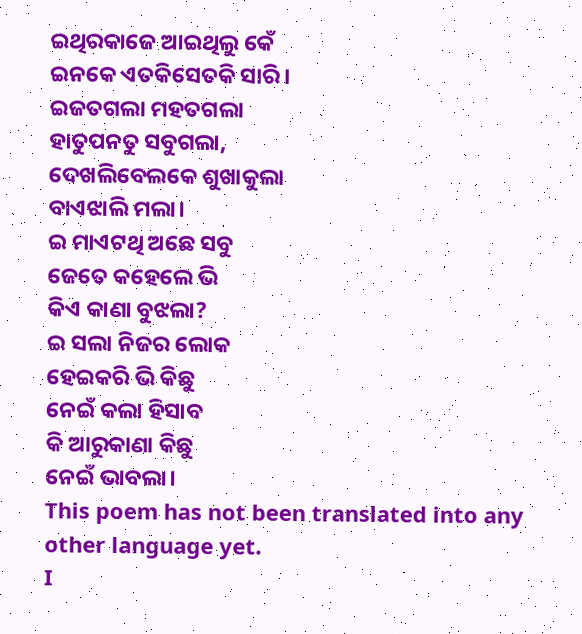ଇଥିରକାଜେ ଆଇଥିଲୁ କେଁ
ଇନକେ ଏତକିସେତକି ସାରି।
ଇଜତଗଲା ମହତଗଲା
ହାତୁପନତୁ ସବୁଗଲା,
ଦେଖଲିବେଲକେ ଶୁଖାକୁଲା
ବାଏଝାଲି ମଲା।
ଇ ମାଏଟଥି ଅଛେ ସବୁ
ଜେତେ କହେଲେ ଭି
କିଏ କାଣା ବୁଝଲା?
ଇ ସଲା ନିଜର ଲୋକ
ହେଇକରି ଭି କିଛୁ
ନେଇଁ କଲା ହିସାବ
କି ଆରୁକାଣା କିଛୁ
ନେଇଁ ଭାବଲା।
This poem has not been translated into any other language yet.
I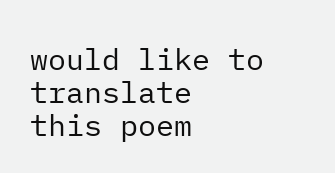would like to translate this poem